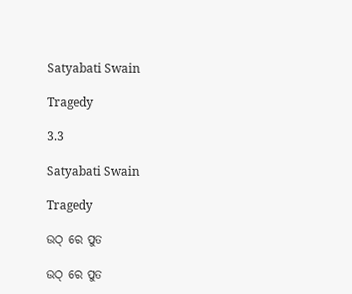Satyabati Swain

Tragedy

3.3

Satyabati Swain

Tragedy

ଉଠ୍ ରେ ପୁତ

ଉଠ୍ ରେ ପୁତ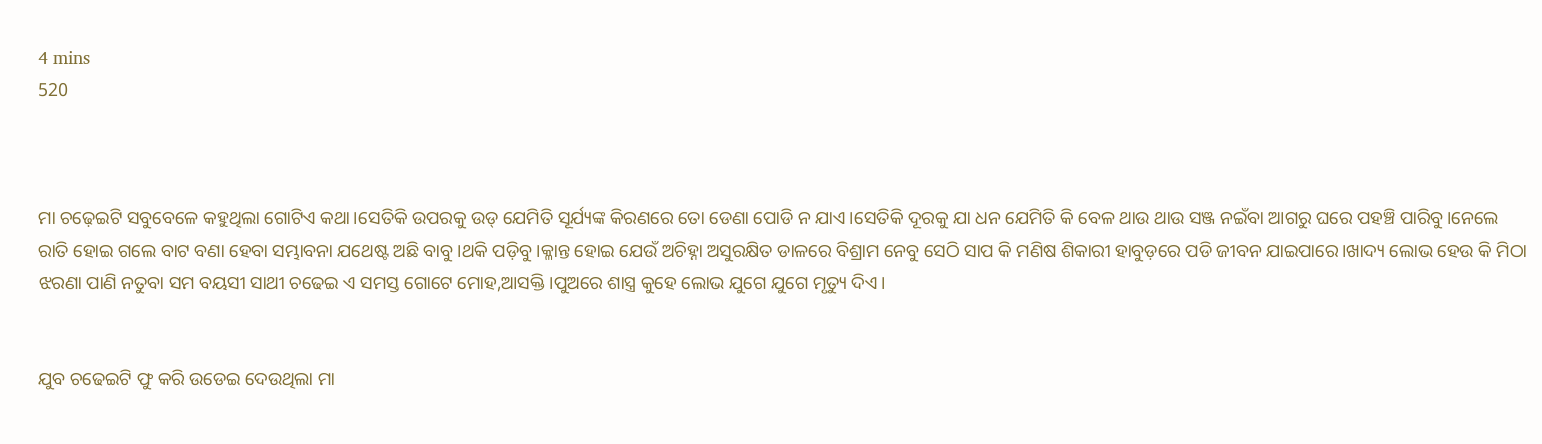4 mins
520



ମା ଚଢ଼େଇଟି ସବୁବେଳେ କହୁଥିଲା ଗୋଟିଏ କଥା।ସେତିକି ଉପରକୁ ଉଡ୍ ଯେମିତି ସୂର୍ଯ୍ୟଙ୍କ କିରଣରେ ତୋ ଡେଣା ପୋଡି ନ ଯାଏ।ସେତିକି ଦୂରକୁ ଯା ଧନ ଯେମିତି କି ବେଳ ଥାଉ ଥାଉ ସଞ୍ଜ ନଇଁବା ଆଗରୁ ଘରେ ପହଞ୍ଚି ପାରିବୁ।ନେଲେ ରାତି ହୋଇ ଗଲେ ବାଟ ବଣା ହେବା ସମ୍ଭାବନା ଯଥେଷ୍ଟ ଅଛି ବାବୁ।ଥକି ପଡ଼ିବୁ।କ୍ଳାନ୍ତ ହୋଇ ଯେଉଁ ଅଚିହ୍ନା ଅସୁରକ୍ଷିତ ଡାଳରେ ବିଶ୍ରାମ ନେବୁ ସେଠି ସାପ କି ମଣିଷ ଶିକାରୀ ହାବୁଡ଼ରେ ପଡି ଜୀବନ ଯାଇପାରେ।ଖାଦ୍ୟ ଲୋଭ ହେଉ କି ମିଠା ଝରଣା ପାଣି ନତୁବା ସମ ବୟସୀ ସାଥୀ ଚଢେଇ ଏ ସମସ୍ତ ଗୋଟେ ମୋହ,ଆସକ୍ତି।ପୁଅରେ ଶାସ୍ତ୍ର କୁହେ ଲୋଭ ଯୁଗେ ଯୁଗେ ମୃତ୍ୟୁ ଦିଏ।


ଯୁବ ଚଢେଇଟି ଫୁ କରି ଉଡେଇ ଦେଉଥିଲା ମା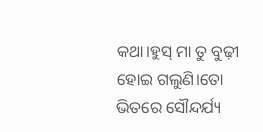କଥା।ହୁସ୍ ମା ତୁ ବୁଢ଼ୀ ହୋଇ ଗଲୁଣି।ତୋ ଭିତରେ ସୌନ୍ଦର୍ଯ୍ୟ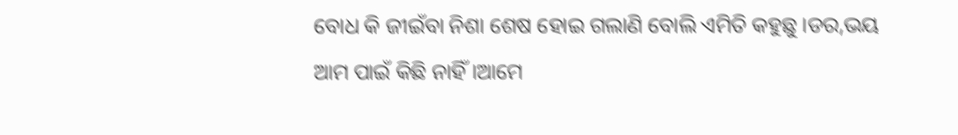ବୋଧ କି ଜୀଇଁବା ନିଶା ଶେଷ ହୋଇ ଗଲାଣି ବୋଲି ଏମିତି କହୁଛୁ।ଡର,ଭୟ ଆମ ପାଇଁ କିଛି ନାହିଁ।ଆମେ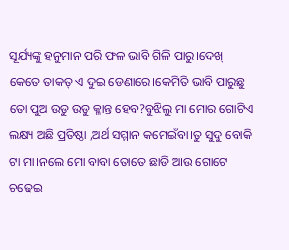ସୂର୍ଯ୍ୟଙ୍କୁ ହନୁମାନ ପରି ଫଳ ଭାବି ଗିଳି ପାରୁ।ଦେଖ୍ କେତେ ତାକତ୍ ଏ ଦୁଇ ଡେଣାରେ।କେମିତି ଭାବି ପାରୁଛୁ ତୋ ପୁଅ ଉଡୁ ଉଡୁ କ୍ଳାନ୍ତ ହେବ?ବୁଝିଲୁ ମା ମୋର ଗୋଟିଏ ଲକ୍ଷ୍ୟ ଅଛି ପ୍ରତିଷ୍ଠା ,ଅର୍ଥ ସମ୍ମାନ କମେଇଁବା।ତୁ ସୁଦୁ ବୋକି ଟା ମା।ନଲେ ମୋ ବାବା ତୋତେ ଛାଡି ଆଉ ଗୋଟେ ଚଢେଇ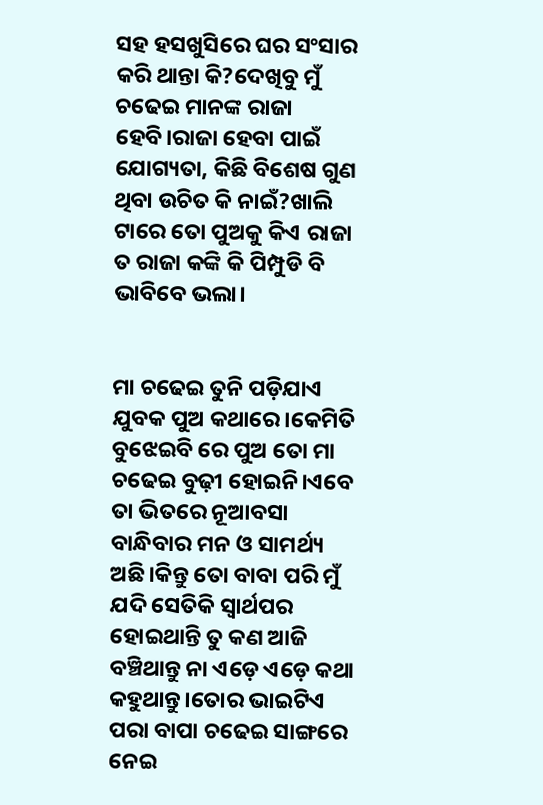ସହ ହସଖୁସିରେ ଘର ସଂସାର କରି ଥାନ୍ତା କି?ଦେଖିବୁ ମୁଁ ଚଢେଇ ମାନଙ୍କ ରାଜା ହେବି।ରାଜା ହେବା ପାଇଁ ଯୋଗ୍ୟତା, କିଛି ବିଶେଷ ଗୁଣ ଥିବା ଉଚିତ କି ନାଇଁ?ଖାଲି ଟାରେ ତୋ ପୁଅକୁ କିଏ ରାଜା ତ ରାଜା କଙ୍କି କି ପିମ୍ପୁଡି ବି ଭାବିବେ ଭଲା।


ମା ଚଢେଇ ତୁନି ପଡ଼ିଯାଏ ଯୁବକ ପୁଅ କଥାରେ।କେମିତି ବୁଝେଇବି ରେ ପୁଅ ତୋ ମା ଚଢେଇ ବୁଢ଼ୀ ହୋଇନି।ଏବେ ତା ଭିତରେ ନୂଆବସା ବାନ୍ଧିବାର ମନ ଓ ସାମର୍ଥ୍ୟ ଅଛି।କିନ୍ତୁ ତୋ ବାବା ପରି ମୁଁ ଯଦି ସେତିକି ସ୍ୱାର୍ଥପର ହୋଇଥାନ୍ତି ତୁ କଣ ଆଜି ବଞ୍ଚିଥାନ୍ତୁ ନା ଏଡ଼େ ଏଡ଼େ କଥା କହୁଥାନ୍ତୁ।ତୋର ଭାଇଟିଏ ପରା ବାପା ଚଢେଇ ସାଙ୍ଗରେ ନେଇ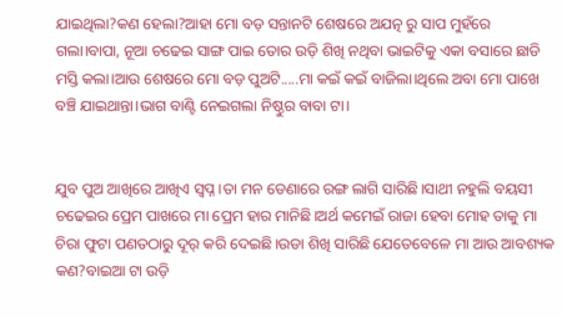ଯାଇଥିଲା?କଣ ହେଲା?ଆହା ମୋ ବଡ଼ ସନ୍ତାନଟି ଶେଷରେ ଅଯତ୍ନ ରୁ ସାପ ମୁହଁରେ ଗଲା।ବାପା, ନୂଆ ଚଢେଇ ସାଙ୍ଗ ପାଇ ତୋର ଉଡ଼ି ଶିଖି ନଥିବା ଭାଇଟିକୁ ଏକା ବସାରେ ଛାଡି ମସ୍ତି କଲା।ଆଉ ଶେଷରେ ମୋ ବଡ଼ ପୁଅଟି.....ମା କଇଁ କଇଁ ବାଜିଲା।ଥିଲେ ଅବା ମୋ ପାଖେ ବଞ୍ଚି ଯାଇଥାନ୍ତା।ଭାଗ ବାଣ୍ଟି ନେଇଗଲା ନିଷ୍ଠୁର ବାବା ଟା।


ଯୁବ ପୁଅ ଆଖିରେ ଆଖିଏ ସ୍ୱପ୍ନ।ତା ମନ ଡେଣାରେ ରଙ୍ଗ ଲାଗି ସାରିଛି।ସାଥୀ ନହୁଲି ବୟସୀ ଚଢେଇର ପ୍ରେମ ପାଖରେ ମା ପ୍ରେମ ହାର ମାନିଛି।ଅର୍ଥ କମେଇଁ ରାଜା ହେବା ମୋହ ତାକୁ ମା ଚିରା ଫୁଟା ପଣତଠାରୁ ଦୂର୍ କରି ଦେଇଛି।ଉଡା ଶିଖି ସାରିଛି ଯେତେବେଳେ ମା ଆଉ ଆବଶ୍ୟକ କଣ?ବାଇଆ ଟା ଉଡ଼ି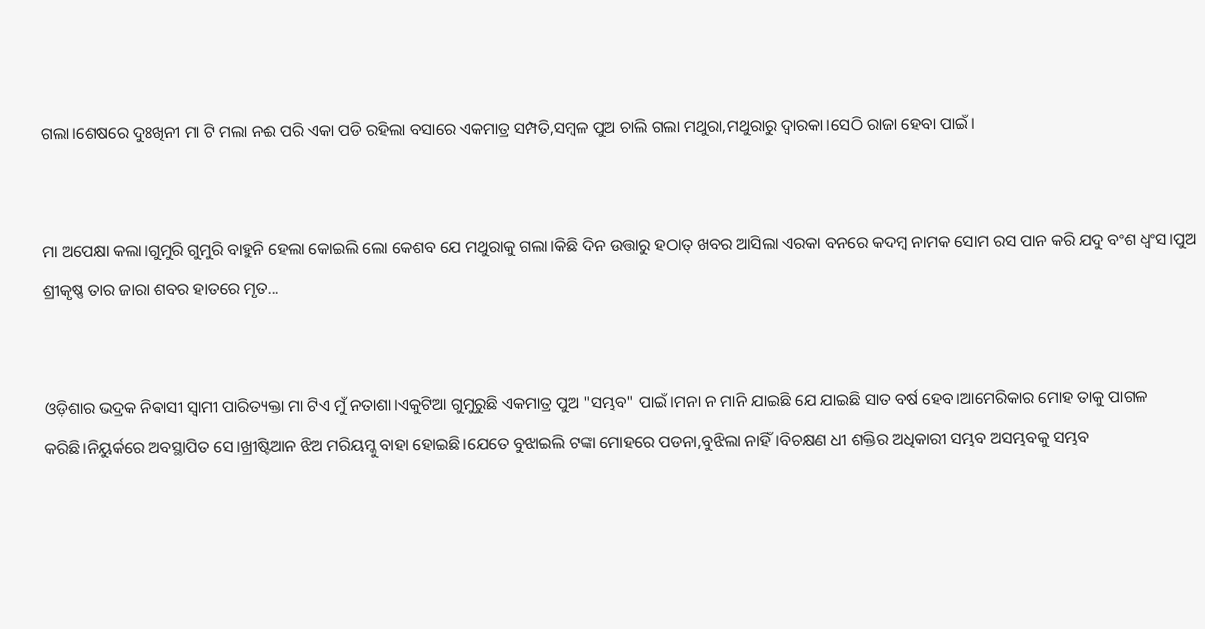ଗଲା।ଶେଷରେ ଦୁଃଖିନୀ ମା ଟି ମଲା ନଈ ପରି ଏକା ପଡି ରହିଲା ବସାରେ ଏକମାତ୍ର ସମ୍ପତି,ସମ୍ବଳ ପୁଅ ଚାଲି ଗଲା ମଥୁରା,ମଥୁରାରୁ ଦ୍ୱାରକା।ସେଠି ରାଜା ହେବା ପାଇଁ।


ମା ଅପେକ୍ଷା କଲା।ଗୁମୁରି ଗୁମୁରି ବାହୁନି ହେଲା କୋଇଲି ଲୋ କେଶବ ଯେ ମଥୁରାକୁ ଗଲା।କିଛି ଦିନ ଉତ୍ତାରୁ ହଠାତ୍ ଖବର ଆସିଲା ଏରକା ବନରେ କଦମ୍ବ ନାମକ ସୋମ ରସ ପାନ କରି ଯଦୁ ବଂଶ ଧ୍ୱଂସ।ପୁଅ ଶ୍ରୀକୃଷ୍ଣ ତାର ଜାରା ଶବର ହାତରେ ମୃତ...


ଓଡ଼ିଶାର ଭଦ୍ରକ ନିଵାସୀ ସ୍ୱାମୀ ପାରିତ୍ୟକ୍ତା ମା ଟିଏ ମୁଁ ନତାଶା।ଏକୁଟିଆ ଗୁମୁରୁଛି ଏକମାତ୍ର ପୁଅ "ସମ୍ଭବ" ପାଇଁ।ମନା ନ ମାନି ଯାଇଛି ଯେ ଯାଇଛି ସାତ ବର୍ଷ ହେବ।ଆମେରିକାର ମୋହ ତାକୁ ପାଗଳ କରିଛି।ନିୟୁର୍କରେ ଅବସ୍ଥାପିତ ସେ।ଖ୍ରୀଷ୍ଟିଆନ ଝିଅ ମରିୟମ୍କୁ ବାହା ହୋଇଛି।ଯେତେ ବୁଝାଇଲି ଟଙ୍କା ମୋହରେ ପଡନା,ବୁଝିଲା ନାହିଁ।ବିଚକ୍ଷଣ ଧୀ ଶକ୍ତିର ଅଧିକାରୀ ସମ୍ଭବ ଅସମ୍ଭବକୁ ସମ୍ଭବ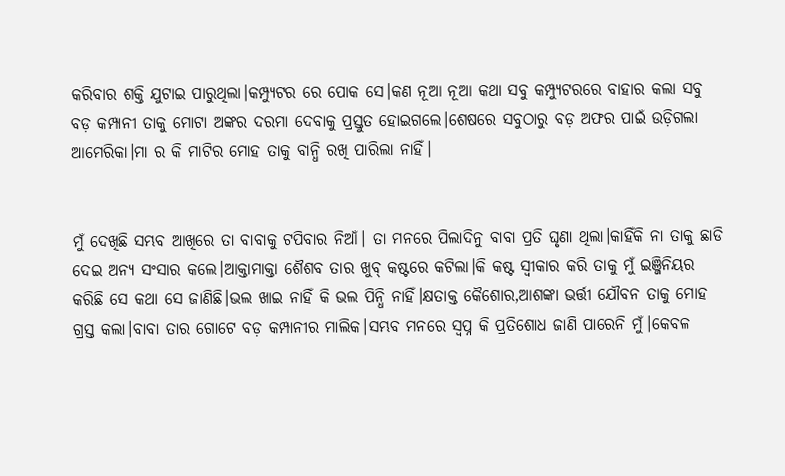କରିବାର ଶକ୍ତି ଯୁଟାଇ ପାରୁଥିଲା।କମ୍ପ୍ୟୁଟର ରେ ପୋକ ସେ।କଣ ନୂଆ ନୂଆ କଥା ସବୁ କମ୍ପ୍ୟୁଟରରେ ବାହାର କଲା ସବୁ ବଡ଼ କମ୍ପାନୀ ତାକୁ ମୋଟା ଅଙ୍କର ଦରମା ଦେବାକୁ ପ୍ରସ୍ତୁତ ହୋଇଗଲେ।ଶେଷରେ ସବୁଠାରୁ ବଡ଼ ଅଫର ପାଇଁ ଉଡ଼ିଗଲା ଆମେରିକା।ମା ର କି ମାଟିର ମୋହ ତାକୁ ବାନ୍ଧି ରଖି ପାରିଲା ନାହିଁ।


ମୁଁ ଦେଖିଛି ସମ୍ଭବ ଆଖିରେ ତା ବାବାକୁ ଟପିବାର ନିଆଁ। ତା ମନରେ ପିଲାଦିନୁ ବାବା ପ୍ରତି ଘୃଣା ଥିଲା।କାହିଁକି ନା ତାକୁ ଛାଡି ଦେଇ ଅନ୍ୟ ସଂସାର କଲେ।ଆକ୍ତାମାକ୍ତା ଶୈଶବ ତାର ଖୁବ୍ କଷ୍ଟରେ କଟିଲା।କି କଷ୍ଟ ସ୍ୱୀକାର କରି ତାକୁ ମୁଁ ଇଞ୍ଜିନିୟର କରିଛି ସେ କଥା ସେ ଜାଣିଛି।ଭଲ ଖାଇ ନାହିଁ କି ଭଲ ପିନ୍ଧି ନାହିଁ।କ୍ଷତାକ୍ତ କୈଶୋର,ଆଶଙ୍କା ଭର୍ତ୍ତୀ ଯୌବନ ତାକୁ ମୋହ ଗ୍ରସ୍ତ କଲା।ବାବା ତାର ଗୋଟେ ବଡ଼ କମ୍ପାନୀର ମାଲିକ।ସମ୍ଭବ ମନରେ ସ୍ବପ୍ନ କି ପ୍ରତିଶୋଧ ଜାଣି ପାରେନି ମୁଁ।କେବଳ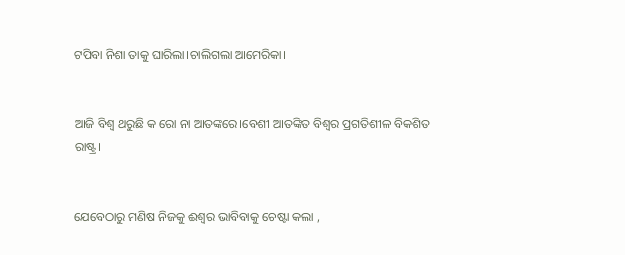ଟପିବା ନିଶା ତାକୁ ଘାରିଲା।ଚାଲିଗଲା ଆମେରିକା।


ଆଜି ବିଶ୍ୱ ଥରୁଛି କ ରୋ ନା ଆତଙ୍କରେ।ବେଶୀ ଆତଙ୍କିତ ବିଶ୍ୱର ପ୍ରଗତିଶୀଳ ବିକଶିତ ରାଷ୍ଟ୍ର।


ଯେବେଠାରୁ ମଣିଷ ନିଜକୁ ଈଶ୍ୱର ଭାବିବାକୁ ଚେଷ୍ଟା କଲା ,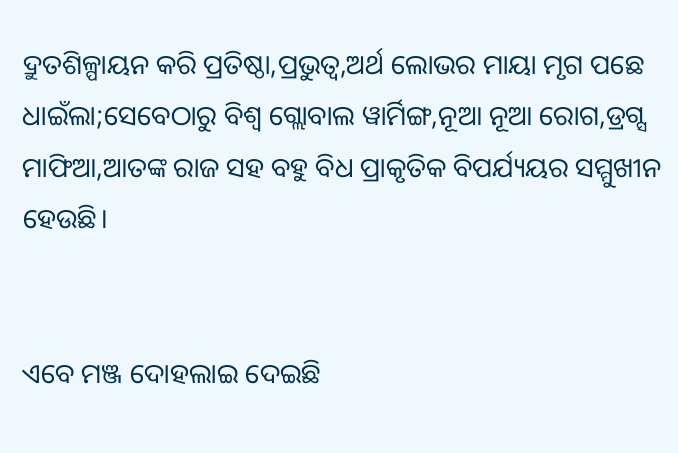ଦ୍ରୁତଶିଳ୍ପାୟନ କରି ପ୍ରତିଷ୍ଠା,ପ୍ରଭୁତ୍ୱ,ଅର୍ଥ ଲୋଭର ମାୟା ମୃଗ ପଛେ ଧାଇଁଲା;ସେବେଠାରୁ ବିଶ୍ୱ ଗ୍ଲୋବାଲ ୱାର୍ମିଙ୍ଗ,ନୂଆ ନୂଆ ରୋଗ,ଡ୍ରଗ୍ସ ମାଫିଆ,ଆତଙ୍କ ରାଜ ସହ ବହୁ ବିଧ ପ୍ରାକୃତିକ ବିପର୍ଯ୍ୟୟର ସମ୍ମୁଖୀନ ହେଉଛି।


ଏବେ ମଞ୍ଜ ଦୋହଲାଇ ଦେଇଛି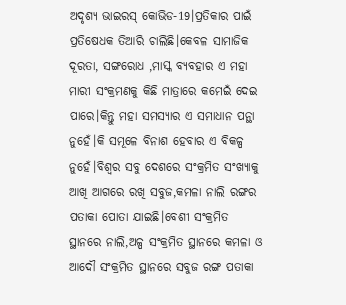ଅଦୃଶ୍ୟ ଭାଇରସ୍ କୋଭିଡ-19।ପ୍ରତିକାର ପାଇଁ ପ୍ରତିଷେଧକ ତିଆରି ଚାଲିଛି।କେବଳ ସାମାଜିକ ଦୂରତା, ସଙ୍ଗରୋଧ ,ମାସ୍କ ବ୍ୟବହାର ଏ ମହା ମାରୀ ସଂକ୍ରମଣକୁ କିଛି ମାତ୍ରାରେ କମେଇଁ ଦେଇ ପାରେ।କିନ୍ତୁ ମହା ସମସ୍ୟାର ଏ ସମାଧାନ ପନ୍ଥା ନୁହେଁ।କି ସମୂଳେ ବିନାଶ ହେବାର ଏ ବିକଳ୍ପ ନୁହେଁ।ବିଶ୍ୱର ସବୁ ଦେଶରେ ସଂକ୍ରମିତ ସଂଖ୍ୟାକୁ ଆଖି ଆଗରେ ରଖି ସବୁଜ,କମଳା ନାଲି ରଙ୍ଗର ପତାକା ପୋତା ଯାଇଛି।ବେଶୀ ସଂକ୍ରମିତ ସ୍ଥାନରେ ନାଲି,ଅଳ୍ପ ସଂକ୍ରମିତ ସ୍ଥାନରେ କମଳା ଓ ଆଦୌ ସଂକ୍ରମିତ ସ୍ଥାନରେ ସବୁଜ ରଙ୍ଗ ପତାକା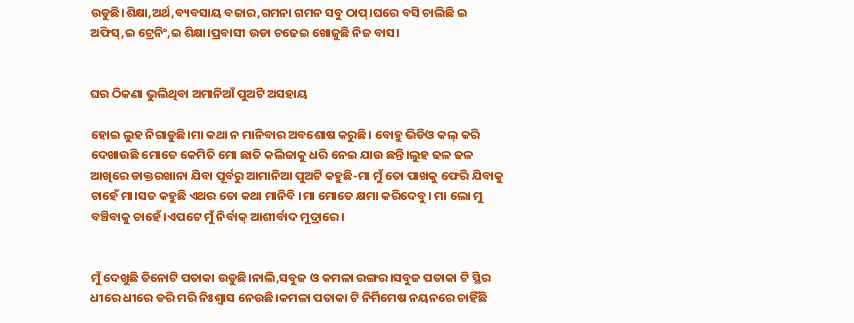ଉଡୁଛି।ଶିକ୍ଷା,ଅର୍ଥ,ବ୍ୟବସାୟ ବଜାର,ଗମନା ଗମନ ସବୁ ଠାପ୍।ଘରେ ବସି ଚାଲିଛି ଇ ଅଫିସ୍,ଇ ଟ୍ରେନିଂ,ଇ ଶିକ୍ଷା।ପ୍ରବାସୀ ଉଡା ଚଢେଇ ଖୋଜୁଛି ନିଜ ବାସ।


ଘର ଠିକଣା ଭୁଲିଥିବା ଅମାନିଆଁ ପୁଅଟି ଅସହାୟ

ହୋଇ ଲୁହ ନିଗାଡୁଛି।ମା କଥା ନ ମାନିବାର ଅବଶୋଷ କରୁଛି। ବୋହୁ ଭିଡିଓ କଲ୍ କରି ଦେଖାଉଛି ମୋତେ କେମିତି ମୋ ଛାତି କଲିଜାକୁ ଧରି ନେଇ ଯାଉ ଛନ୍ତି।ଲୁହ ଢଳ ଢଳ ଆଖିରେ ଡାକ୍ତରଖାନା ଯିବା ପୂର୍ବରୁ ଆମାନିଆ ପୁଅଟି କହୁଛି-ମା ମୁଁ ତୋ ପାଖକୁ ଫେରି ଯିବାକୁ ଚାହେଁ ମା।ସତ କହୁଛି ଏଥର ତୋ କଥା ମାନିବି ।ମା ମୋତେ କ୍ଷମା କରିଦେବୁ। ମା ଲୋ ମୁ ବଞ୍ଚିବାକୁ ଚାହେଁ।ଏପଟେ ମୁଁ ନିର୍ବାକ୍ ଆଶୀର୍ବାଦ ମୁଦ୍ରାରେ।


ମୁଁ ଦେଖୁଛି ତିନୋଟି ପତାକା ଉଡୁଛି।ନାଲି,ସବୁଜ ଓ କମଳା ରଙ୍ଗର।ସବୁଜ ପତାକା ଟି ସ୍ଥିର ଧୀରେ ଧୀରେ ଡରି ମରି ନିଃଶ୍ବାସ ନେଉଛି।କମଳା ପତାକା ଟି ନିର୍ମିମେଷ ନୟନରେ ଚାହିଁଛି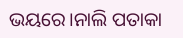ଭୟରେ।ନାଲି ପତାକା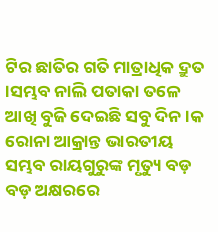ଟିର ଛାତିର ଗତି ମାତ୍ରାଧିକ ଦ୍ରୁତ ।ସମ୍ଭବ ନାଲି ପତାକା ତଳେ ଆଖି ବୁଜି ଦେଇଛି ସବୁ ଦିନ।କ ରୋନା ଆକ୍ରାନ୍ତ ଭାରତୀୟ ସମ୍ଭବ ରାୟଗୁରୁଙ୍କ ମୃତ୍ୟୁ ବଡ଼ ବଡ଼ ଅକ୍ଷରରେ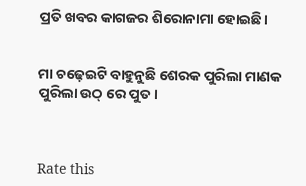ପ୍ରତି ଖବର କାଗଜର ଶିରୋନାମା ହୋଇଛି।


ମା ଚଢ଼େଇଟି ବାହୁନୁଛି ଶେରକ ପୁରିଲା ମାଣକ ପୁରିଲା ଉଠ୍ ରେ ପୁତ।



Rate this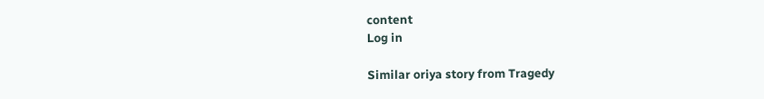content
Log in

Similar oriya story from Tragedy